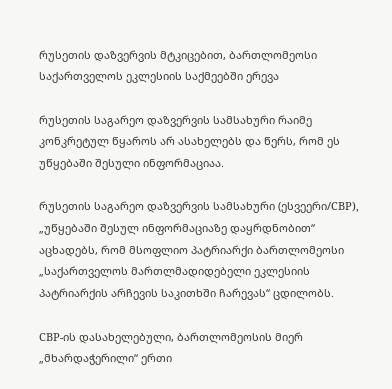რუსეთის დაზვერვის მტკიცებით, ბართლომეოსი საქართველოს ეკლესიის საქმეებში ერევა

რუსეთის საგარეო დაზვერვის სამსახური რაიმე კონკრეტულ წყაროს არ ასახელებს და წერს, რომ ეს უწყებაში შესული ინფორმაციაა.

რუსეთის საგარეო დაზვერვის სამსახური (ესვეერი/СВР), „უწყებაში შესულ ინფორმაციაზე დაყრდნობით“ აცხადებს, რომ მსოფლიო პატრიარქი ბართლომეოსი „საქართველოს მართლმადიდებელი ეკლესიის პატრიარქის არჩევის საკითხში ჩარევას“ ცდილობს.

СВР-ის დასახელებული, ბართლომეოსის მიერ „მხარდაჭერილი“ ერთი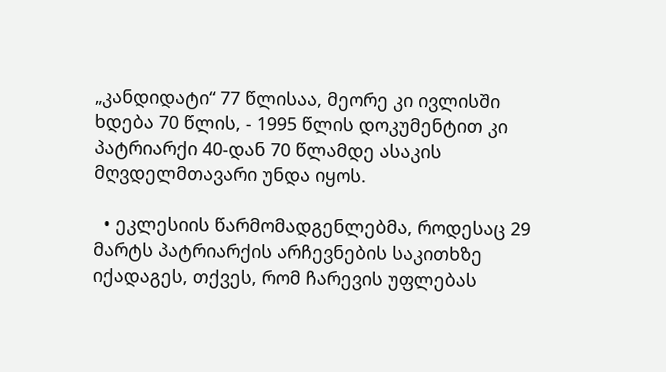„კანდიდატი“ 77 წლისაა, მეორე კი ივლისში ხდება 70 წლის, - 1995 წლის დოკუმენტით კი პატრიარქი 40-დან 70 წლამდე ასაკის მღვდელმთავარი უნდა იყოს.

  • ეკლესიის წარმომადგენლებმა, როდესაც 29 მარტს პატრიარქის არჩევნების საკითხზე იქადაგეს, თქვეს, რომ ჩარევის უფლებას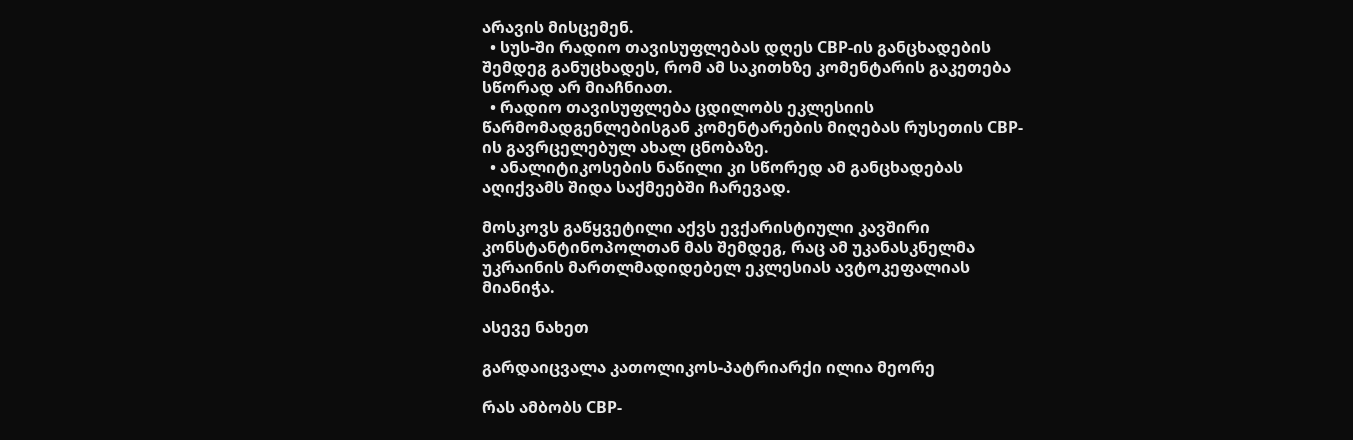არავის მისცემენ.
  • სუს-ში რადიო თავისუფლებას დღეს СВР-ის განცხადების შემდეგ განუცხადეს, რომ ამ საკითხზე კომენტარის გაკეთება სწორად არ მიაჩნიათ.
  • რადიო თავისუფლება ცდილობს ეკლესიის წარმომადგენლებისგან კომენტარების მიღებას რუსეთის СВР-ის გავრცელებულ ახალ ცნობაზე.
  • ანალიტიკოსების ნაწილი კი სწორედ ამ განცხადებას აღიქვამს შიდა საქმეებში ჩარევად.

მოსკოვს გაწყვეტილი აქვს ევქარისტიული კავშირი კონსტანტინოპოლთან მას შემდეგ, რაც ამ უკანასკნელმა უკრაინის მართლმადიდებელ ეკლესიას ავტოკეფალიას მიანიჭა.

ასევე ნახეთ

გარდაიცვალა კათოლიკოს-პატრიარქი ილია მეორე

რას ამბობს СВР-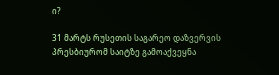ი?

31 მარტს რუსეთის საგარეო დაზვერვის პრესბიურომ საიტზე გამოაქვეყნა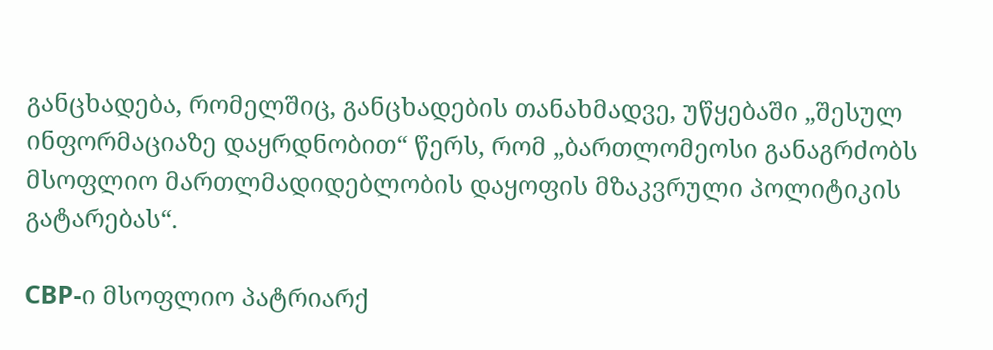განცხადება, რომელშიც, განცხადების თანახმადვე, უწყებაში „შესულ ინფორმაციაზე დაყრდნობით“ წერს, რომ „ბართლომეოსი განაგრძობს მსოფლიო მართლმადიდებლობის დაყოფის მზაკვრული პოლიტიკის გატარებას“.

СВР-ი მსოფლიო პატრიარქ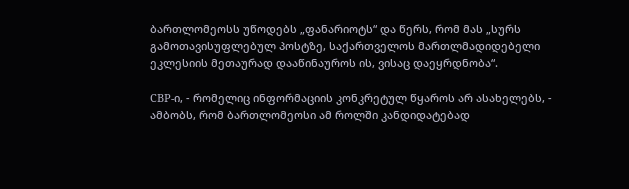ბართლომეოსს უწოდებს „ფანარიოტს“ და წერს, რომ მას „სურს გამოთავისუფლებულ პოსტზე, საქართველოს მართლმადიდებელი ეკლესიის მეთაურად დააწინაუროს ის, ვისაც დაეყრდნობა“.

СВР-ი, - რომელიც ინფორმაციის კონკრეტულ წყაროს არ ასახელებს, - ამბობს, რომ ბართლომეოსი ამ როლში კანდიდატებად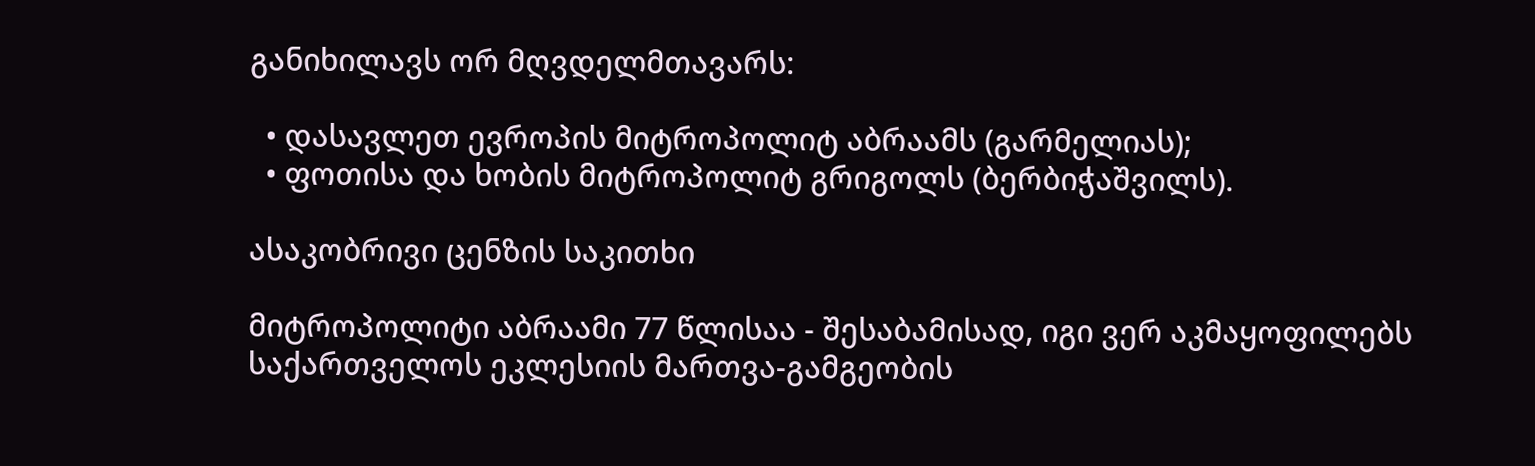განიხილავს ორ მღვდელმთავარს:

  • დასავლეთ ევროპის მიტროპოლიტ აბრაამს (გარმელიას);
  • ფოთისა და ხობის მიტროპოლიტ გრიგოლს (ბერბიჭაშვილს).

ასაკობრივი ცენზის საკითხი

მიტროპოლიტი აბრაამი 77 წლისაა - შესაბამისად, იგი ვერ აკმაყოფილებს საქართველოს ეკლესიის მართვა-გამგეობის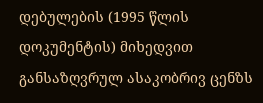დებულების (1995 წლის დოკუმენტის) მიხედვით განსაზღვრულ ასაკობრივ ცენზს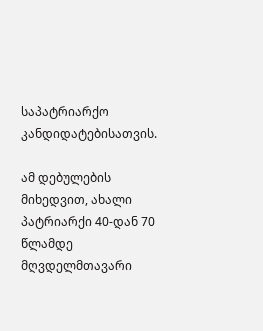საპატრიარქო კანდიდატებისათვის.

ამ დებულების მიხედვით, ახალი პატრიარქი 40-დან 70 წლამდე მღვდელმთავარი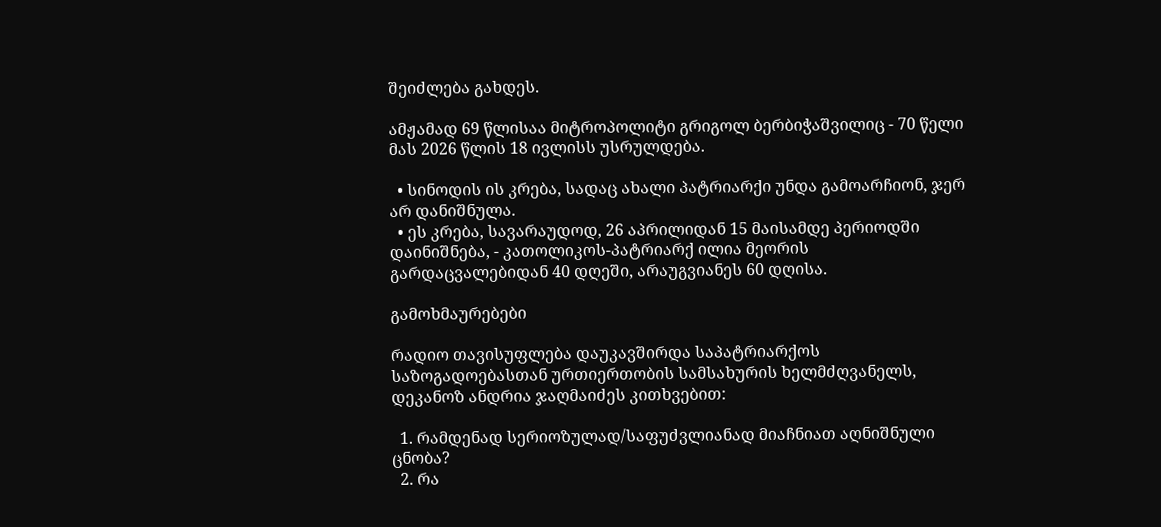შეიძლება გახდეს.

ამჟამად 69 წლისაა მიტროპოლიტი გრიგოლ ბერბიჭაშვილიც - 70 წელი მას 2026 წლის 18 ივლისს უსრულდება.

  • სინოდის ის კრება, სადაც ახალი პატრიარქი უნდა გამოარჩიონ, ჯერ არ დანიშნულა.
  • ეს კრება, სავარაუდოდ, 26 აპრილიდან 15 მაისამდე პერიოდში დაინიშნება, - კათოლიკოს-პატრიარქ ილია მეორის გარდაცვალებიდან 40 დღეში, არაუგვიანეს 60 დღისა.

გამოხმაურებები

რადიო თავისუფლება დაუკავშირდა საპატრიარქოს საზოგადოებასთან ურთიერთობის სამსახურის ხელმძღვანელს, დეკანოზ ანდრია ჯაღმაიძეს კითხვებით:

  1. რამდენად სერიოზულად/საფუძვლიანად მიაჩნიათ აღნიშნული ცნობა?
  2. რა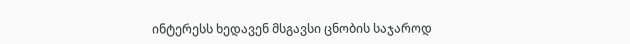ინტერესს ხედავენ მსგავსი ცნობის საჯაროდ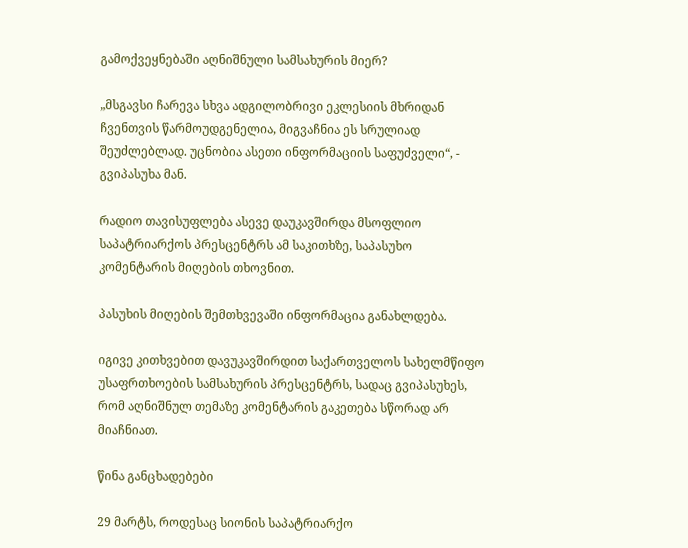გამოქვეყნებაში აღნიშნული სამსახურის მიერ?

„მსგავსი ჩარევა სხვა ადგილობრივი ეკლესიის მხრიდან ჩვენთვის წარმოუდგენელია, მიგვაჩნია ეს სრულიად შეუძლებლად. უცნობია ასეთი ინფორმაციის საფუძველი“, - გვიპასუხა მან.

რადიო თავისუფლება ასევე დაუკავშირდა მსოფლიო საპატრიარქოს პრესცენტრს ამ საკითხზე, საპასუხო კომენტარის მიღების თხოვნით.

პასუხის მიღების შემთხვევაში ინფორმაცია განახლდება.

იგივე კითხვებით დავუკავშირდით საქართველოს სახელმწიფო უსაფრთხოების სამსახურის პრესცენტრს, სადაც გვიპასუხეს, რომ აღნიშნულ თემაზე კომენტარის გაკეთება სწორად არ მიაჩნიათ.

წინა განცხადებები

29 მარტს, როდესაც სიონის საპატრიარქო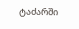ტაძარში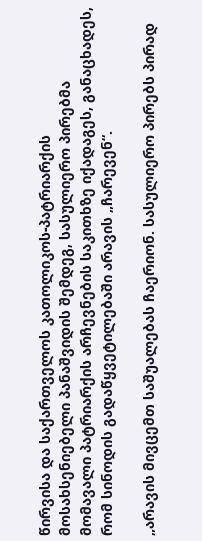წირვისა და საქართველოს კათოლიკოს-პატრიარქის მოსახსენიებელი პანაშვიდის შემდეგ, სასულიერო პირებმა მომავალი პატრიარქის არჩევნების საკითხზე იქადაგეს, განაცხადეს, რომ სინოდის გადაწყვეტილებაში არავის „ჩარევენ“.

„არავის მივცემთ საშუალებას ჩაერიონ. სასულიერო პირებს პირად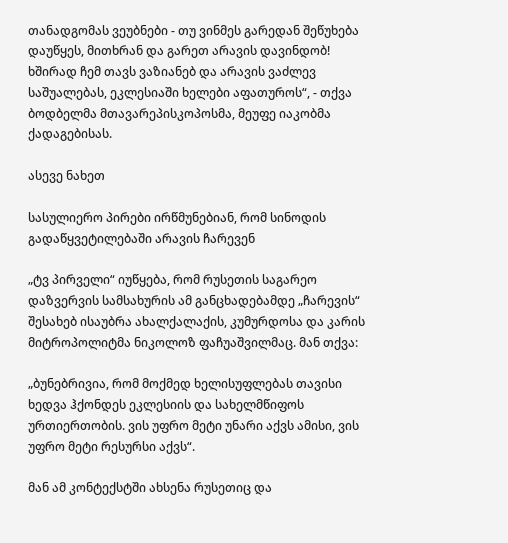თანადგომას ვეუბნები - თუ ვინმეს გარედან შეწუხება დაუწყეს, მითხრან და გარეთ არავის დავინდობ! ხშირად ჩემ თავს ვაზიანებ და არავის ვაძლევ საშუალებას, ეკლესიაში ხელები აფათუროს“, - თქვა ბოდბელმა მთავარეპისკოპოსმა, მეუფე იაკობმა ქადაგებისას.

ასევე ნახეთ

სასულიერო პირები ირწმუნებიან, რომ სინოდის გადაწყვეტილებაში არავის ჩარევენ

„ტვ პირველი“ იუწყება, რომ რუსეთის საგარეო დაზვერვის სამსახურის ამ განცხადებამდე „ჩარევის“ შესახებ ისაუბრა ახალქალაქის, კუმურდოსა და კარის მიტროპოლიტმა ნიკოლოზ ფაჩუაშვილმაც. მან თქვა:

„ბუნებრივია, რომ მოქმედ ხელისუფლებას თავისი ხედვა ჰქონდეს ეკლესიის და სახელმწიფოს ურთიერთობის. ვის უფრო მეტი უნარი აქვს ამისი, ვის უფრო მეტი რესურსი აქვს“.

მან ამ კონტექსტში ახსენა რუსეთიც და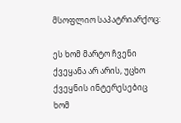მსოფლიო საპატრიარქოც:

ეს ხომ მარტო ჩვენი ქვეყანა არ არის, უცხო ქვეყნის ინტერესებიც ხომ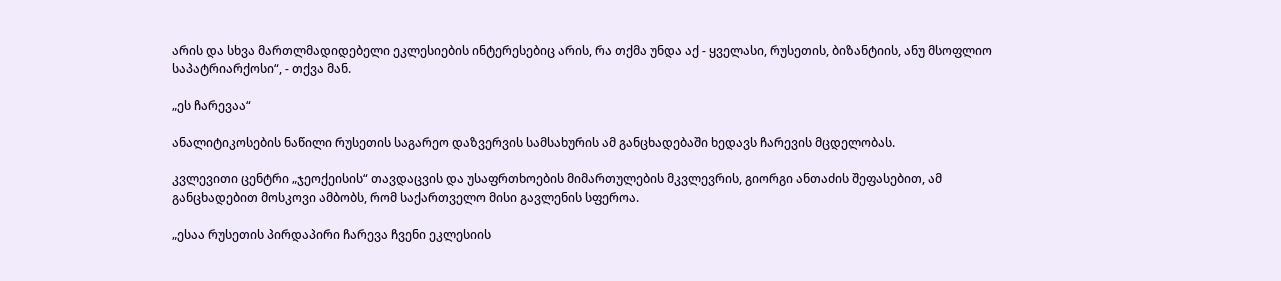არის და სხვა მართლმადიდებელი ეკლესიების ინტერესებიც არის, რა თქმა უნდა აქ - ყველასი, რუსეთის, ბიზანტიის, ანუ მსოფლიო საპატრიარქოსი“, - თქვა მან.

„ეს ჩარევაა“

ანალიტიკოსების ნაწილი რუსეთის საგარეო დაზვერვის სამსახურის ამ განცხადებაში ხედავს ჩარევის მცდელობას.

კვლევითი ცენტრი „ჯეოქეისის“ თავდაცვის და უსაფრთხოების მიმართულების მკვლევრის, გიორგი ანთაძის შეფასებით, ამ განცხადებით მოსკოვი ამბობს, რომ საქართველო მისი გავლენის სფეროა.

„ესაა რუსეთის პირდაპირი ჩარევა ჩვენი ეკლესიის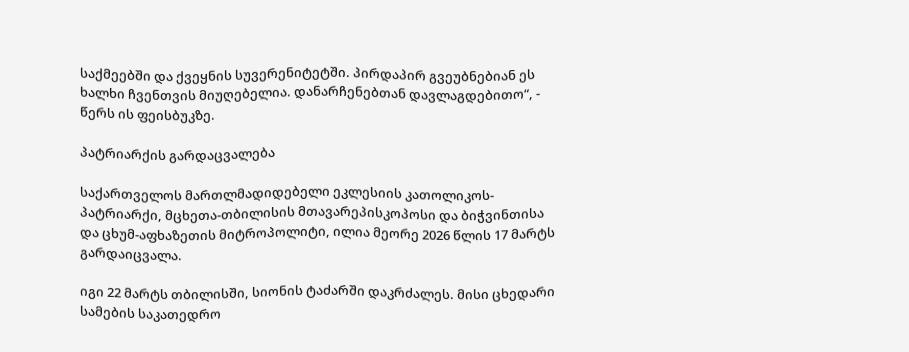საქმეებში და ქვეყნის სუვერენიტეტში. პირდაპირ გვეუბნებიან ეს ხალხი ჩვენთვის მიუღებელია. დანარჩენებთან დავლაგდებითო“, - წერს ის ფეისბუკზე.

პატრიარქის გარდაცვალება

საქართველოს მართლმადიდებელი ეკლესიის კათოლიკოს-პატრიარქი, მცხეთა-თბილისის მთავარეპისკოპოსი და ბიჭვინთისა და ცხუმ-აფხაზეთის მიტროპოლიტი, ილია მეორე 2026 წლის 17 მარტს გარდაიცვალა.

იგი 22 მარტს თბილისში, სიონის ტაძარში დაკრძალეს. მისი ცხედარი სამების საკათედრო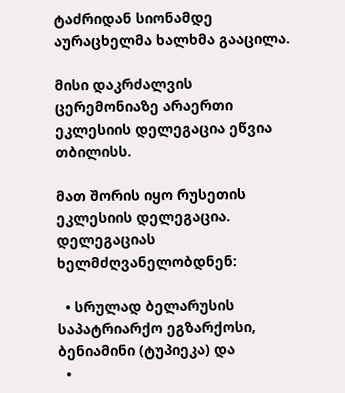ტაძრიდან სიონამდე აურაცხელმა ხალხმა გააცილა.

მისი დაკრძალვის ცერემონიაზე არაერთი ეკლესიის დელეგაცია ეწვია თბილისს.

მათ შორის იყო რუსეთის ეკლესიის დელეგაცია. დელეგაციას ხელმძღვანელობდნენ:

  • სრულად ბელარუსის საპატრიარქო ეგზარქოსი, ბენიამინი (ტუპიეკა) და
  •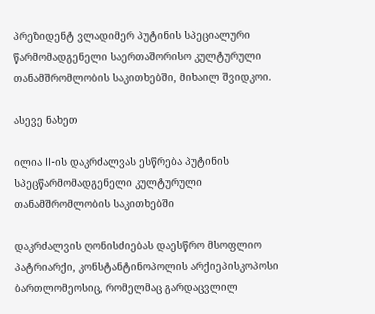პრეზიდენტ ვლადიმერ პუტინის სპეციალური წარმომადგენელი საერთაშორისო კულტურული თანამშრომლობის საკითხებში, მიხაილ შვიდკოი.

ასევე ნახეთ

ილია II-ის დაკრძალვას ესწრება პუტინის სპეცწარმომადგენელი კულტურული თანამშრომლობის საკითხებში

დაკრძალვის ღონისძიებას დაესწრო მსოფლიო პატრიარქი, კონსტანტინოპოლის არქიეპისკოპოსი ბართლომეოსიც, რომელმაც გარდაცვლილ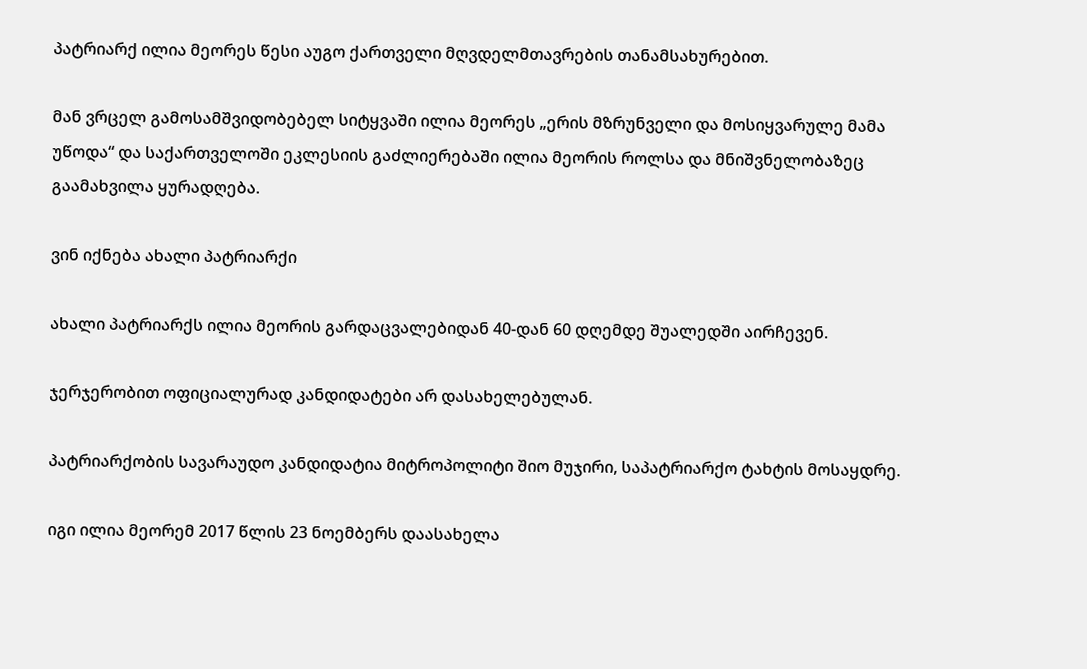პატრიარქ ილია მეორეს წესი აუგო ქართველი მღვდელმთავრების თანამსახურებით.

მან ვრცელ გამოსამშვიდობებელ სიტყვაში ილია მეორეს „ერის მზრუნველი და მოსიყვარულე მამა უწოდა“ და საქართველოში ეკლესიის გაძლიერებაში ილია მეორის როლსა და მნიშვნელობაზეც გაამახვილა ყურადღება.

ვინ იქნება ახალი პატრიარქი

ახალი პატრიარქს ილია მეორის გარდაცვალებიდან 40-დან 60 დღემდე შუალედში აირჩევენ.

ჯერჯერობით ოფიციალურად კანდიდატები არ დასახელებულან.

პატრიარქობის სავარაუდო კანდიდატია მიტროპოლიტი შიო მუჯირი, საპატრიარქო ტახტის მოსაყდრე.

იგი ილია მეორემ 2017 წლის 23 ნოემბერს დაასახელა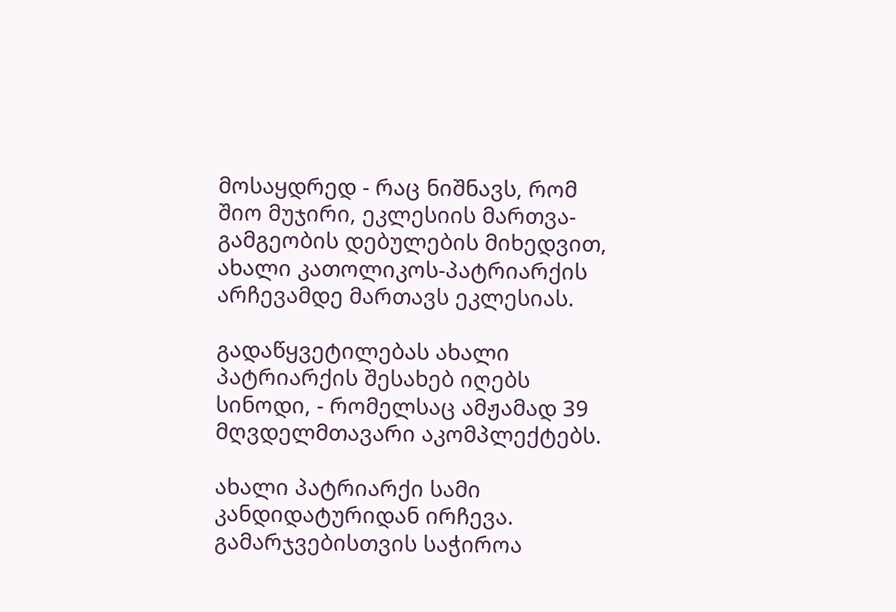მოსაყდრედ - რაც ნიშნავს, რომ შიო მუჯირი, ეკლესიის მართვა-გამგეობის დებულების მიხედვით, ახალი კათოლიკოს-პატრიარქის არჩევამდე მართავს ეკლესიას.

გადაწყვეტილებას ახალი პატრიარქის შესახებ იღებს სინოდი, - რომელსაც ამჟამად 39 მღვდელმთავარი აკომპლექტებს.

ახალი პატრიარქი სამი კანდიდატურიდან ირჩევა. გამარჯვებისთვის საჭიროა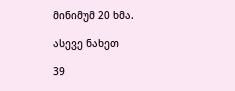მინიმუმ 20 ხმა.

ასევე ნახეთ

39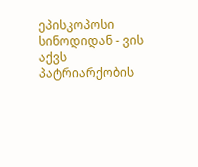ეპისკოპოსი სინოდიდან - ვის აქვს პატრიარქობის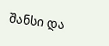შანსი და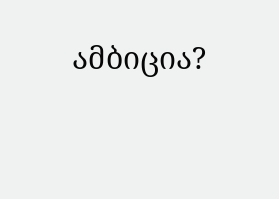ამბიცია?